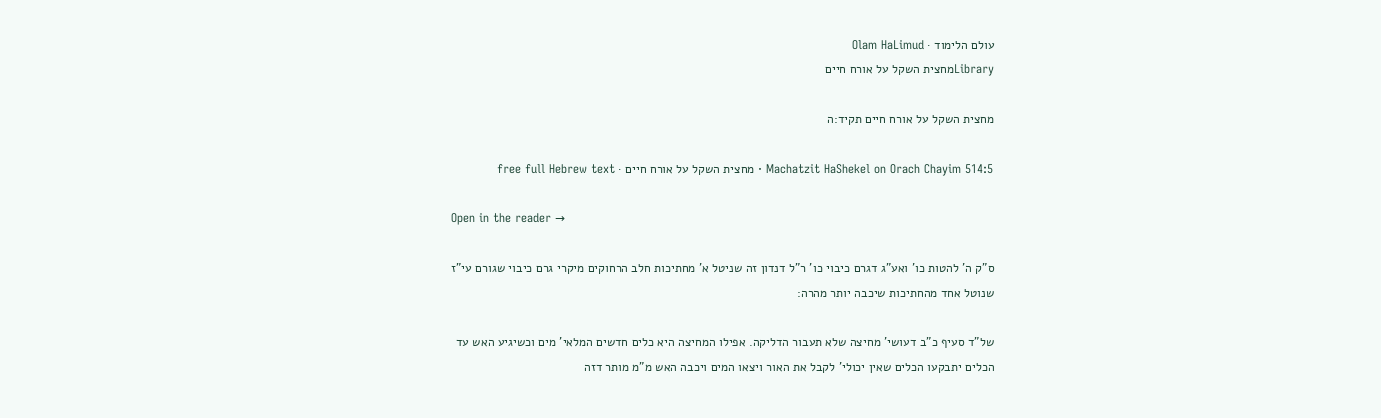עולם הלימוד · Olam HaLimud
Libraryמחצית השקל על אורח חיים

מחצית השקל על אורח חיים תקיד:ה

Machatzit HaShekel on Orach Chayim 514:5 · מחצית השקל על אורח חיים · free full Hebrew text

Open in the reader →

ס"ק ה' להטות כו' ואע"ג דגרם כיבוי כו' ר"ל דנדון זה שניטל א' מחתיכות חלב הרחוקים מיקרי גרם כיבוי שגורם עי"ז שנוטל אחד מהחתיכות שיכבה יותר מהרה:

של"ד סעיף כ"ב דעושי' מחיצה שלא תעבור הדליקה. אפילו המחיצה היא כלים חדשים המלאי' מים וכשיגיע האש עד הכלים יתבקעו הכלים שאין יכולי' לקבל את האור ויצאו המים ויכבה האש מ"מ מותר דזה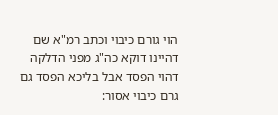הוי גורם כיבוי וכתב רמ"א שם דהיינו דוקא כה"ג מפני הדלקה דהוי הפסד אבל בליכא הפסד גם גרם כיבוי אסור: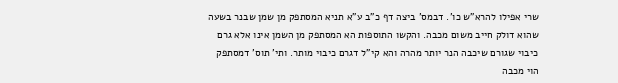שרי אפילו להרא"ש כו'. דבמס' ביצה דף כ"ב ע"א תניא המסתפק מן שמן שבנר בשעה שהוא דולק חייב משום מכבה. והקשו התוספות הא המסתפק מן השמן אינו אלא גרם כיבוי שגורם שיכבה הנר יותר מהרה והא קי"ל דגרם כיבוי מותר. ותי' תוס' דמסתפק הוי מכבה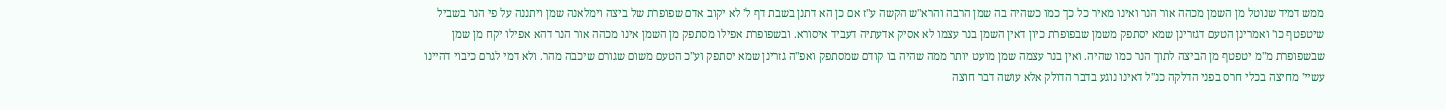ממש דמיד שנוטל מן השמן מכהה אור הנר ואינו מאיר כל כך כמו כשהיה בה שמן הרבה והרא"ש הקשה ע"ז אם כן הא דתנן בשבת דף ל' לא יקוב אדם שפופרת של ביצה וימלאנה שמן ויתננה על פי הנר בשביל שיטפטף כו' ואמרינן הטעם דגזרינן שמא יסתפק משמן שבפופרת כיון דאין השמן בנר עצמו לא אסיק אדעתיה דעביד איסורא. ובשפופרת אפילו מסתפק מן השמן אינו מכהה אור הנר דהא אפילו יקח מן שמן שבשפופרת מ"מ יטפטף מן הביצה לתוך הנר כמו שהיה. ואין בנר עצמה שמן מועט יותר ממה שהיה בו קודם שמסתפק ואפ"ה גזרינן שמא יסתפק וע"כ הטעם משום שגורם שיכבה מהר. ולא דמי לגרם כיבוי דהיינו עשיי' מחיצה בכלי חרס בפני הדלקה כנ"ל דאינו נוגע בדבר הדולק אלא עושה דבר חוצה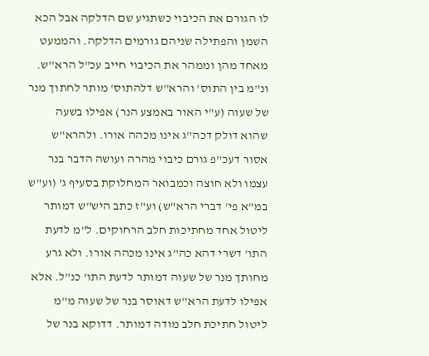לו הגורם את הכיבוי כשתגיע שם הדלקה אבל הכא השמן והפתילה שניהם גורמים הדלקה. והממעט מאחד מהן וממהר את הכיבוי חייב עכ"ל הרא"ש. ונ"מ בין התוס' והרא"ש דלהתוס' מותר לחתוך מנר של שעוה (ע"י האור באמצע הנר) אפילו בשעה שהוא דולק דכה"ג אינו מכהה אורו. ולהרא"ש אסור דעכ"פ גורם כיבוי מהרה ועושה הדבר בנר עצמו ולא חוצה וכמבואר המחלוקת בסעיף ג' (וע"ש במ"א פי' דברי הרא"ש) וע"ז כתב היש"ש דמותר ליטול אחד מחתיכות חלב הרחוקים. ל"מ לדעת התו' דשרי דהא כה"ג אינו מכהה אורו. ולא גרע מחותך מנר של שעוה דמותר לדעת התו' כנ"ל. אלא אפילו לדעת הרא"ש דאוסר בנר של שעוה מ"מ ליטול חתיכת חלב מודה דמותר. דדוקא בנר של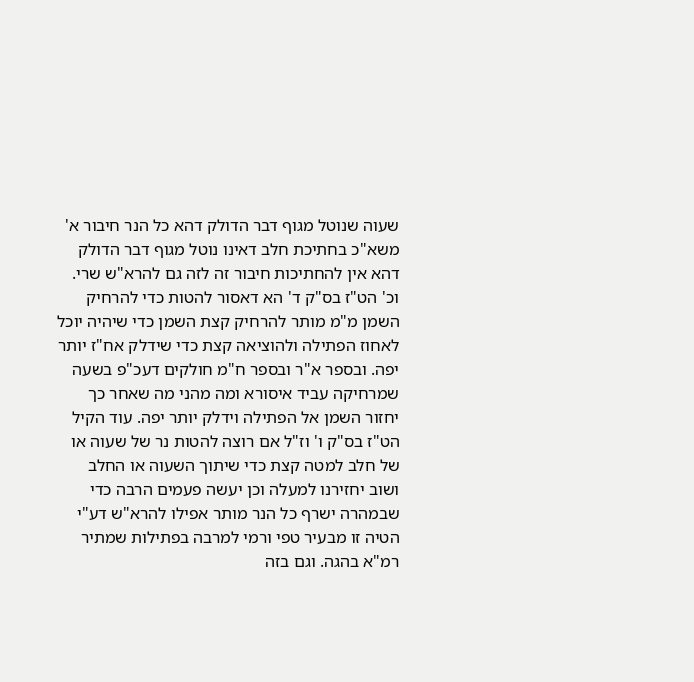שעוה שנוטל מגוף דבר הדולק דהא כל הנר חיבור א' משא"כ בחתיכת חלב דאינו נוטל מגוף דבר הדולק דהא אין להחתיכות חיבור זה לזה גם להרא"ש שרי. וכ' הט"ז בס"ק ד' הא דאסור להטות כדי להרחיק השמן מ"מ מותר להרחיק קצת השמן כדי שיהיה יוכל לאחוז הפתילה ולהוציאה קצת כדי שידלק אח"ז יותר יפה. ובספר א"ר ובספר ח"מ חולקים דעכ"פ בשעה שמרחיקה עביד איסורא ומה מהני מה שאחר כך יחזור השמן אל הפתילה וידלק יותר יפה. עוד הקיל הט"ז בס"ק ו' וז"ל אם רוצה להטות נר של שעוה או של חלב למטה קצת כדי שיתוך השעוה או החלב ושוב יחזירנו למעלה וכן יעשה פעמים הרבה כדי שבמהרה ישרף כל הנר מותר אפילו להרא"ש דע"י הטיה זו מבעיר טפי ורמי למרבה בפתילות שמתיר רמ"א בהגה. וגם בזה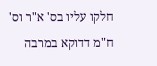חלקו עליו בס' א"ר וס' ח"מ דדוקא במרבה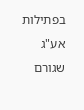בפתילות אע"ג שגורם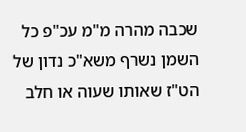שכבה מהרה מ"מ עכ"פ כל השמן נשרף משא"כ נדון של הט"ז שאותו שעוה או חלב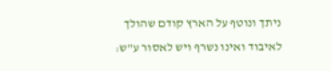ניתך ונוטף על הארץ קודם שהולך לאיבוד ואינו נשרף ויש לאסור ע"ש: